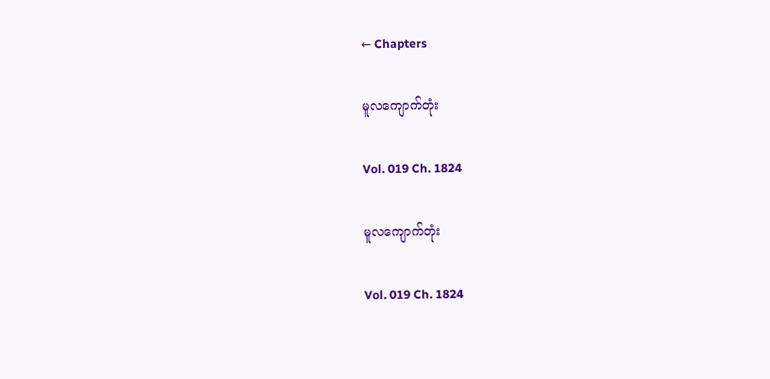← Chapters

မူလကျောက်တုံး

Vol. 019 Ch. 1824

မူလကျောက်တုံး

Vol. 019 Ch. 1824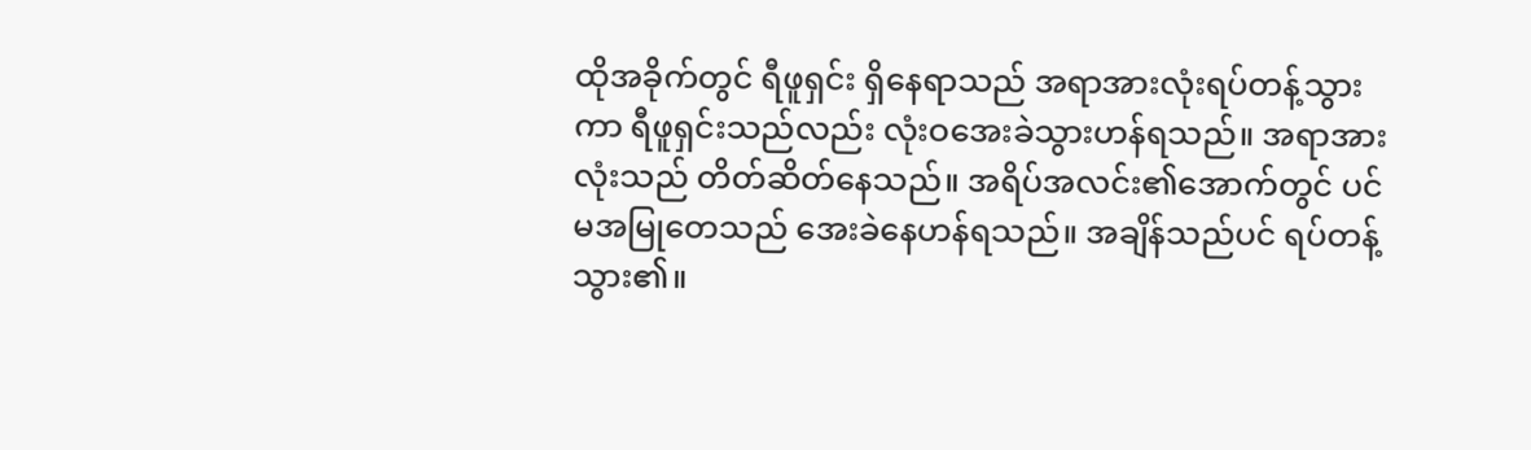ထိုအခိုက်တွင် ရီဖူရှင်း ရှိနေရာသည် အရာအားလုံးရပ်တန့်သွားကာ ရီဖူရှင်းသည်လည်း လုံးဝအေးခဲသွားဟန်ရသည်။ အရာအားလုံးသည် တိတ်ဆိတ်နေသည်။ အရိပ်အလင်း၏အောက်တွင် ပင်မအမြုတေသည် အေးခဲနေဟန်ရသည်။ အချိန်သည်ပင် ရပ်တန့်သွား၏။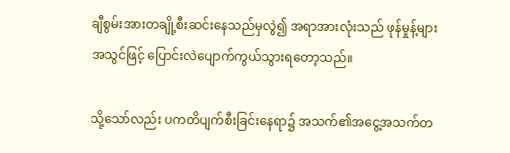ချီစွမ်းအားတချို့စီးဆင်းနေသည်မှလွဲ၍ အရာအားလုံးသည် ဖုန်မှုန့်များအသွင်ဖြင့် ပြောင်းလဲပျောက်ကွယ်သွားရတော့သည်။

သို့သော်လည်း ပကတိပျက်စီးခြင်းနေရာ၌ အသက်၏အငွေ့အသက်တ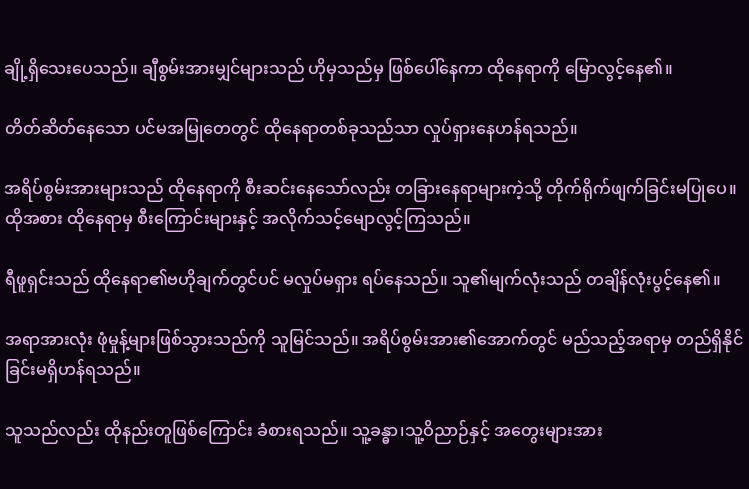ချို့ရှိသေးပေသည်။ ချီစွမ်းအားမျှင်များသည် ဟိုမှသည်မှ ဖြစ်ပေါ်နေကာ ထိုနေရာကို မြောလွင့်နေ၏။

တိတ်ဆိတ်နေသော ပင်မအမြုတေတွင် ထိုနေရာတစ်ခုသည်သာ လှုပ်ရှားနေဟန်ရသည်။

အရိပ်စွမ်းအားများသည် ထိုနေရာကို စီးဆင်းနေသော်လည်း တခြားနေရာများကဲ့သို့ တိုက်ရိုက်ဖျက်ခြင်းမပြုပေ။ ထိုအစား ထိုနေရာမှ စီးကြောင်းများနှင့် အလိုက်သင့်မျောလွင့်ကြသည်။

ရီဖူရှင်းသည် ထိုနေရာ၏ဗဟိုချက်တွင်ပင် မလှုပ်မရှား ရပ်နေသည်။ သူ၏မျက်လုံးသည် တချိန်လုံးပွင့်နေ၏။

အရာအားလုံး ဖုံမှုန့်များဖြစ်သွားသည်ကို သူမြင်သည်။ အရိပ်စွမ်းအား၏အောက်တွင် မည်သည့်အရာမှ တည်ရှိနိုင်ခြင်းမရှိဟန်ရသည်။

သူသည်လည်း ထိုနည်းတူဖြစ်ကြောင်း ခံစားရသည်။ သူ့ခန္ဓာ၊သူ့ဝိညာဉ်နှင့် အတွေးများအား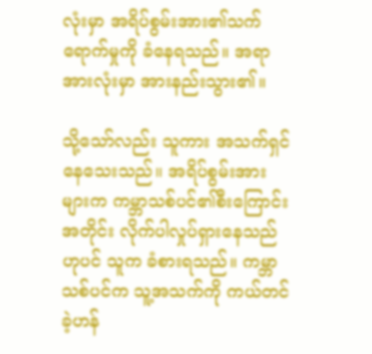လုံးမှာ အရိပ်စွမ်းအား၏သက်ရောက်မှုကို ခံနေရသည်။ အရာအားလုံးမှာ အားနည်းသွား၏။

သို့သော်လည်း သူကား အသက်ရှင်နေသေးသည်။ အရိပ်စွမ်းအားများက ကမ္ဘာသစ်ပင်၏စီးကြောင်းအတိုင်း လိုက်ပါလှုပ်ရှားနေသည်ဟုပင် သူက ခံစားရသည်။ ကမ္ဘာသစ်ပင်က သူ့အသက်ကို ကယ်တင်ခဲ့ဟန်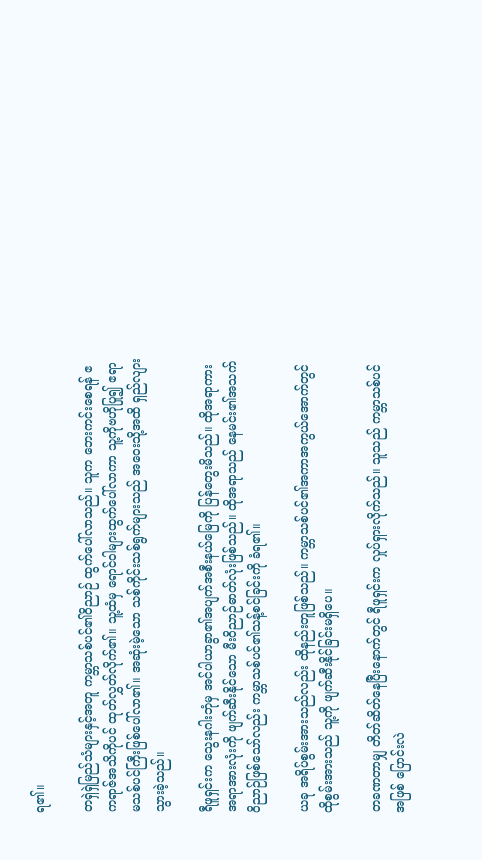ရ၏။

တရှဲရှဲမြည်သံများနှင့်အတူ ကမ္ဘာသစ်ပင်၏ဝိညာဉ် ထွက်ပေါ်လာသည်။ သူက ဘေးကင်းစေရန် ဧကရာဇ်အသိကိုပင် ထုတ်လွှတ်လိုက်၏။ သူ့ထံမှ ရောင်ဝါများထွက်ပေါ်လာကာ သူ့ကိုဗဟိုပြု၍ ဧရာမသစ်ပင်ကြီးဖြစ်ပေါ်လာ၏။ အဆုံးမဲ့သော သစ်ကိုင်းသစ်ရွက်များသည် အဝေးသို့အထိ ရှည်လျားသွားခဲ့သည်။

ရီဖူရှင်းက သွေးနဂါးဘုံမှ အင်ပါယာခွာ၏အပျက်အစီးနယ်မြေကို ပြန်တွေးမိသည်။ ထိုအရာကား အရာအားလုံးကို ဖျက်ဆီးနိုင်သော မီးဝိညာဉ်ဓာတ်လုံးဖြစ်သည်။ ထိုအရာသည် နေမင်း၏အသက်ဝိညာဉ်ဖြစ်သော်လည်း ကမ္ဘာသစ်ပင်၏သန့်စင်ခြင်းကို ခံရ၏။

ယခု အရိပ်စွမ်းအားသည်လည်း ထိုနည်းတူဖြစ်သည်။ ကမ္ဘာသစ်ပင်၏အကာအကွယ်အောက်တွင် ထိုစွမ်းအားသည် သူ့ကို ဖျက်ဆီးနိုင်ခြင်းမရှိပေ။

တခဏတာမျှ တိတ်ဆိတ်နေပြီးနောက်တွင် ရီဖူရှင်းက လှုပ်ရှားလိုက်သည်။ သူသည် ကမ္ဘာသစ်ပင်အဖြစ် ပြောင်းလဲ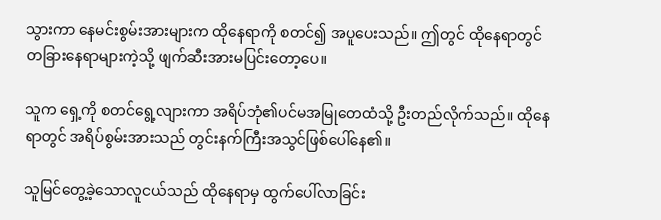သွားကာ နေမင်းစွမ်းအားများက ထိုနေရာကို စတင်၍ အပူပေးသည်။ ဤတွင် ထိုနေရာတွင် တခြားနေရာများကဲ့သို့ ဖျက်ဆီးအားမပြင်းတော့ပေ။

သူက ရှေ့ကို စတင်ရွေ့လျားကာ အရိပ်ဘုံ၏ပင်မအမြုတေထံသို့ ဦးတည်လိုက်သည်။ ထိုနေရာတွင် အရိပ်စွမ်းအားသည် တွင်းနက်ကြီးအသွင်ဖြစ်ပေါ်နေ၏။

သူမြင်တွေ့ခဲ့သောလူငယ်သည် ထိုနေရာမှ ထွက်ပေါ်လာခြင်း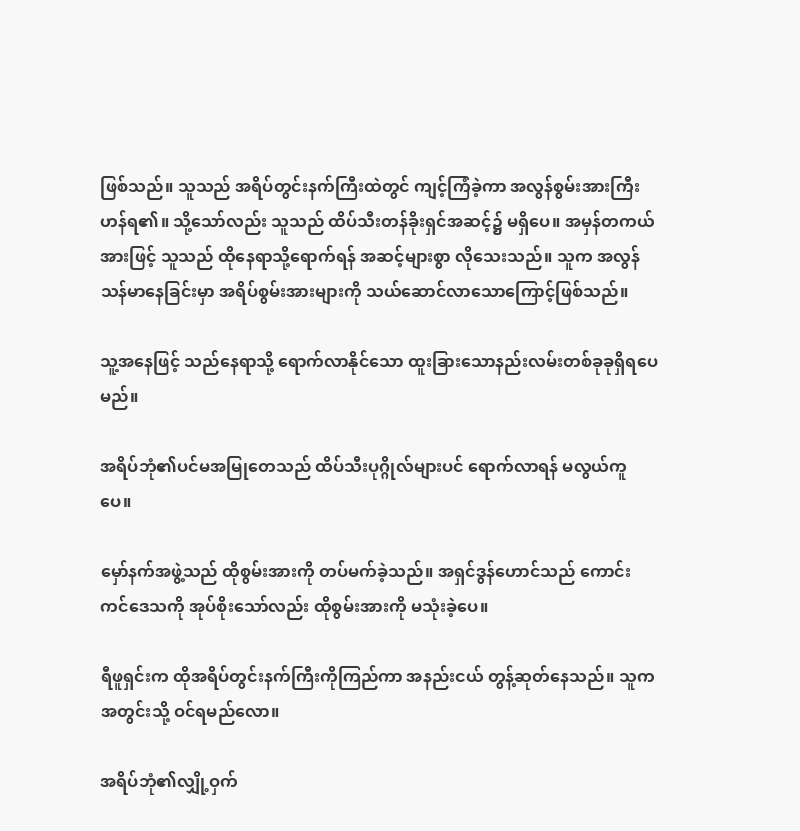ဖြစ်သည်။ သူသည် အရိပ်တွင်းနက်ကြီးထဲတွင် ကျင့်ကြံခဲ့ကာ အလွန်စွမ်းအားကြီးဟန်ရ၏။ သို့သော်လည်း သူသည် ထိပ်သီးတန်ခိုးရှင်အဆင့်၌ မရှိပေ။ အမှန်တကယ်အားဖြင့် သူသည် ထိုနေရာသို့ရောက်ရန် အဆင့်များစွာ လိုသေးသည်။ သူက အလွန်သန်မာနေခြင်းမှာ အရိပ်စွမ်းအားများကို သယ်ဆောင်လာသောကြောင့်ဖြစ်သည်။

သူ့အနေဖြင့် သည်နေရာသို့ ရောက်လာနိုင်သော ထူးခြားသောနည်းလမ်းတစ်ခုခုရှိရပေမည်။

အရိပ်ဘုံ၏ပင်မအမြုတေသည် ထိပ်သီးပုဂ္ဂိုလ်များပင် ရောက်လာရန် မလွယ်ကူပေ။

မှော်နက်အဖွဲ့သည် ထိုစွမ်းအားကို တပ်မက်ခဲ့သည်။ အရှင်ဒွန်ဟောင်သည် ကောင်းကင်ဒေသကို အုပ်စိုးသော်လည်း ထိုစွမ်းအားကို မသုံးခဲ့ပေ။

ရီဖူရှင်းက ထိုအရိပ်တွင်းနက်ကြီးကိုကြည်ကာ အနည်းငယ် တွန့်ဆုတ်နေသည်။ သူက အတွင်းသို့ ဝင်ရမည်လော။

အရိပ်ဘုံ၏လျှို့ဝှက်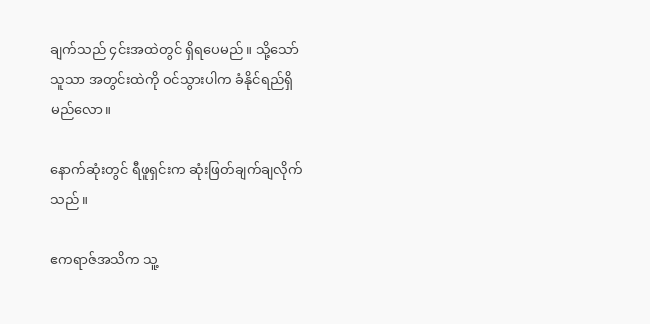ချက်သည် ၄င်းအထဲတွင် ရှိရပေမည်။ သို့သော် သူသာ အတွင်းထဲကို ဝင်သွားပါက ခံနိုင်ရည်ရှိမည်လော။

နောက်ဆုံးတွင် ရီဖူရှင်းက ဆုံးဖြတ်ချက်ချလိုက်သည်။

ဧကရာဇ်အသိက သူ့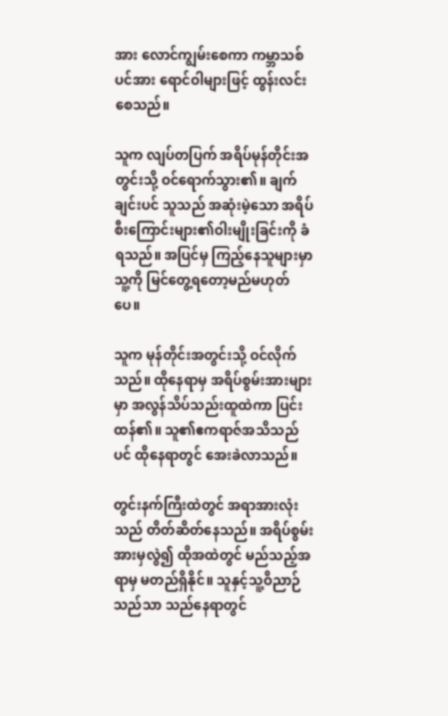အား လောင်ကျွမ်းစေကာ ကမ္ဘာသစ်ပင်အား ရောင်ဝါများဖြင့် ထွန်းလင်းစေသည်။

သူက လျပ်တပြက် အရိပ်မုန်တိုင်းအတွင်းသို့ ဝင်ရောက်သွား၏။ ချက်ချင်းပင် သူသည် အဆုံးမဲ့သော အရိပ်စီးကြောင်းများ၏ဝါးမျိုးခြင်းကို ခံရသည်။ အပြင်မှ ကြည့်နေသူများမှာ သူ့ကို မြင်တွေ့ရတော့မည်မဟုတ်ပေ။

သူက မုန်တိုင်းအတွင်းသို့ ဝင်လိုက်သည်။ ထိုနေရာမှ အရိပ်စွမ်းအားများမှာ အလွန်သိပ်သည်းထူထဲကာ ပြင်းထန်၏။ သူ၏ဧကရာဇ်အသိသည်ပင် ထိုနေရာတွင် အေးခဲလာသည်။

တွင်းနက်ကြီးထဲတွင် အရာအားလုံးသည် တိတ်ဆိတ်နေသည်။ အရိပ်စွမ်းအားမှလွဲ၍ ထိုအထဲတွင် မည်သည့်အရာမှ မတည်ရှိနိုင်။ သူနှင့်သူ့ဝိညာဉ်သည်သာ သည်နေရာတွင်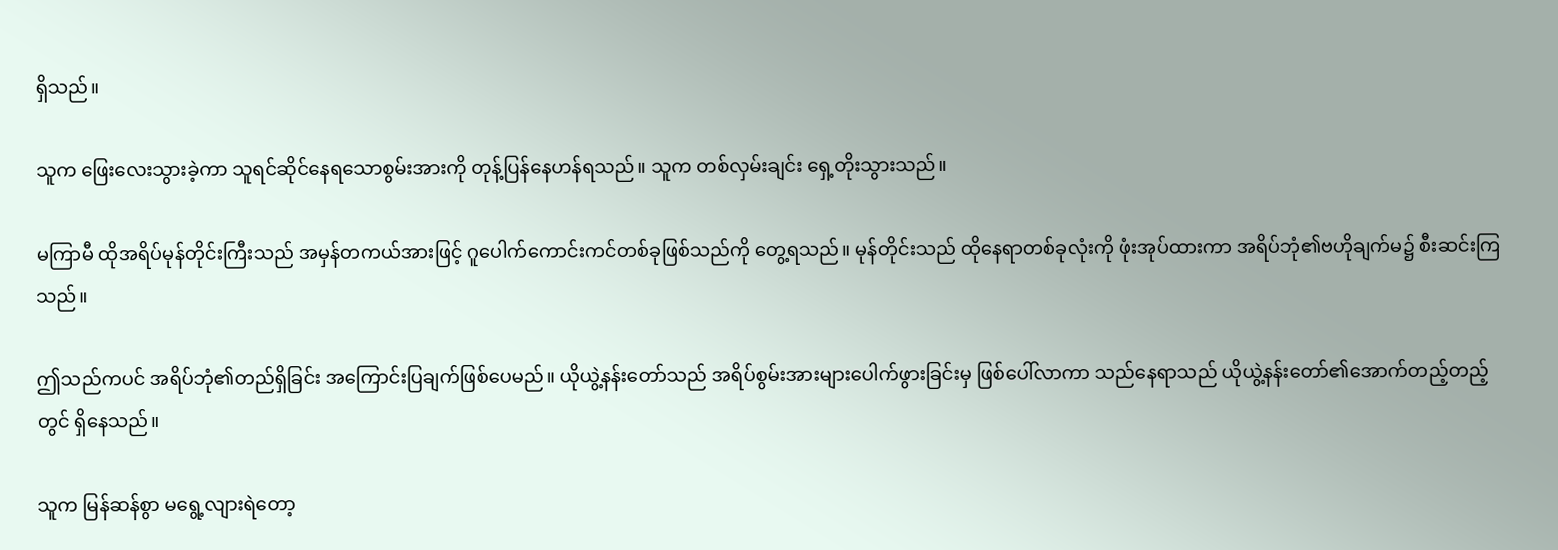ရှိသည်။

သူက ဖြေးလေးသွားခဲ့ကာ သူရင်ဆိုင်နေရသောစွမ်းအားကို တုန့်ပြန်နေဟန်ရသည်။ သူက တစ်လှမ်းချင်း ရှေ့တိုးသွားသည်။

မကြာမီ ထိုအရိပ်မုန်တိုင်းကြီးသည် အမှန်တကယ်အားဖြင့် ဂူပေါက်ကောင်းကင်တစ်ခုဖြစ်သည်ကို တွေ့ရသည်။ မုန်တိုင်းသည် ထိုနေရာတစ်ခုလုံးကို ဖုံးအုပ်ထားကာ အရိပ်ဘုံ၏ဗဟိုချက်မ၌ စီးဆင်းကြသည်။

ဤသည်ကပင် အရိပ်ဘုံ၏တည်ရှိခြင်း အကြောင်းပြချက်ဖြစ်ပေမည်။ ယိုယွဲ့နန်းတော်သည် အရိပ်စွမ်းအားများပေါက်ဖွားခြင်းမှ ဖြစ်ပေါ်လာကာ သည်နေရာသည် ယိုယွဲ့နန်းတော်၏အောက်တည့်တည့်တွင် ရှိနေသည်။

သူက မြန်ဆန်စွာ မရွေ့လျားရဲတော့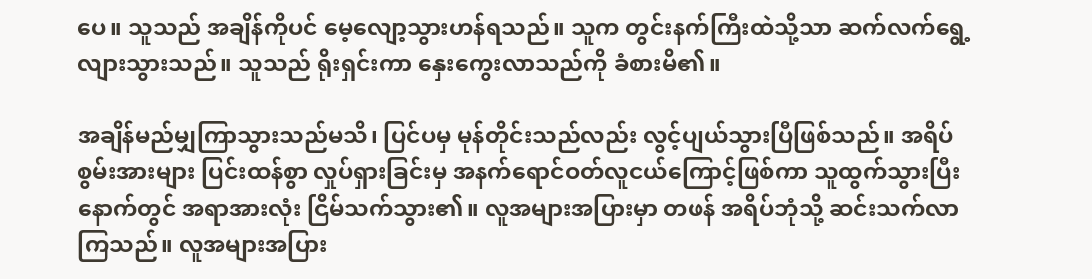ပေ။ သူသည် အချိန်ကိုပင် မေ့လျော့သွားဟန်ရသည်။ သူက တွင်းနက်ကြီးထဲသို့သာ ဆက်လက်ရွေ့လျားသွားသည်။ သူသည် ရိုးရှင်းကာ နှေးကွေးလာသည်ကို ခံစားမိ၏။

အချိန်မည်မျှကြာသွားသည်မသိ၊ ပြင်ပမှ မုန်တိုင်းသည်လည်း လွင့်ပျယ်သွားပြီဖြစ်သည်။ အရိပ်စွမ်းအားများ ပြင်းထန်စွာ လှုပ်ရှားခြင်းမှ အနက်ရောင်ဝတ်လူငယ်ကြောင့်ဖြစ်ကာ သူထွက်သွားပြီးနောက်တွင် အရာအားလုံး ငြိမ်သက်သွား၏။ လူအများအပြားမှာ တဖန် အရိပ်ဘုံသို့ ဆင်းသက်လာကြသည်။ လူအများအပြား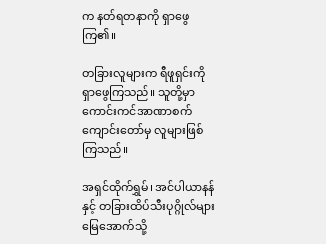က နတ်ရတနာကို ရှာဖွေကြ၏။

တခြားလူများက ရီဖူရှင်းကို ရှာဖွေကြသည်။ သူတို့မှာ ကောင်းကင်အာဏာစက်ကျောင်းတော်မှ လူများဖြစ်ကြသည်။

အရှင်ထိုက်ရွှမ်၊ အင်ပါယာနန်နှင့် တခြားထိပ်သီးပုဂ္ဂိုလ်များ မြေအောက်သို့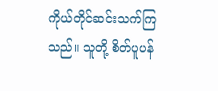ကိုယ်တိုင်ဆင်းသက်ကြသည်။ သူတို့ စိတ်ပူပန်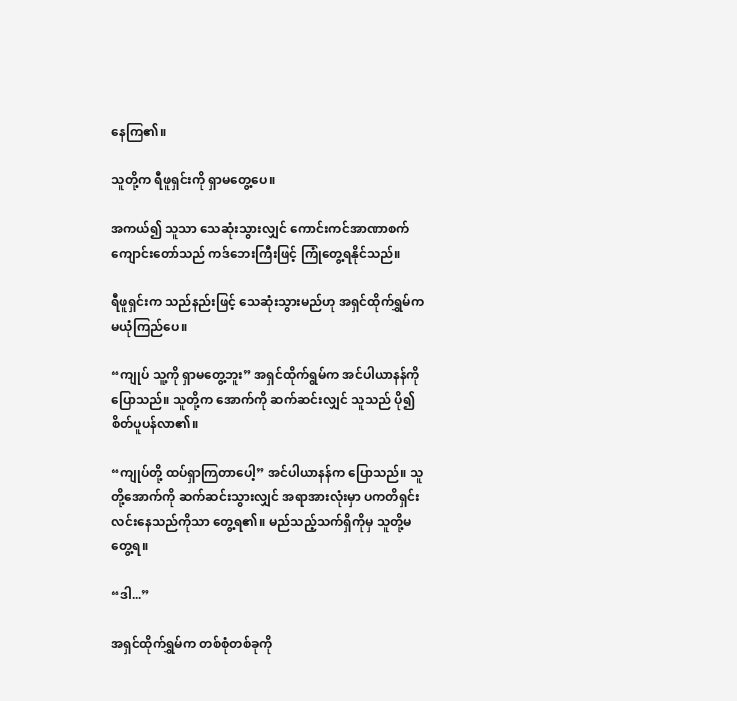နေကြ၏။

သူတို့က ရီဖူရှင်းကို ရှာမတွေ့ပေ။

အကယ်၍ သူသာ သေဆုံးသွားလျှင် ကောင်းကင်အာဏာစက်ကျောင်းတော်သည် ကဒ်ဘေးကြီးဖြင့် ကြုံတွေ့ရနိုင်သည်။

ရီဖူရှင်းက သည်နည်းဖြင့် သေဆုံးသွားမည်ဟု အရှင်ထိုက်ရွှမ်က မယုံကြည်ပေ။

“ကျုပ် သူ့ကို ရှာမတွေ့ဘူး” အရှင်ထိုက်ရွမ်က အင်ပါယာနန်ကို ပြောသည်။ သူတို့က အောက်ကို ဆက်ဆင်းလျှင် သူသည် ပို၍ စိတ်ပူပန်လာ၏။

“ကျုပ်တို့ ထပ်ရှာကြတာပေါ့” အင်ပါယာနန်က ပြောသည်။ သူတို့အောက်ကို ဆက်ဆင်းသွားလျှင် အရာအားလုံးမှာ ပကတိရှင်းလင်းနေသည်ကိုသာ တွေ့ရ၏။ မည်သည့်သက်ရှိကိုမှ သူတို့မတွေ့ရ။

“ဒါ...”

အရှင်ထိုက်ရွှမ်က တစ်စုံတစ်ခုကို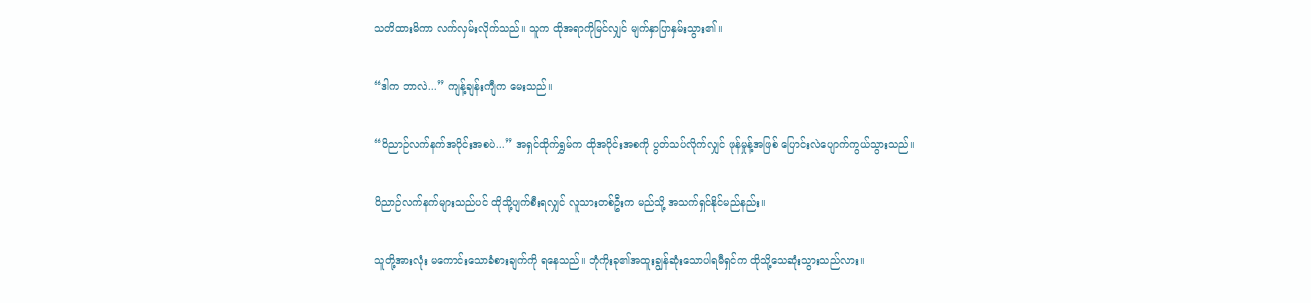သတိထားမိကာ လက်လှမ်းလိုက်သည်။ သူက ထိုအရာကိုမြင်လျှင် မျက်နှာပြာနှမ်းသွား၏။

“ဒါက ဘာလဲ...” ကျန့်ချန်းကျီက မေးသည်။

“ဝိညာဉ်လက်နက်အပိုင်းအစပဲ...” အရှင်ထိုက်ရွှမ်က ထိုအပိုင်းအစကို ပွတ်သပ်လိုက်လျှင် ဖုန်မှုန့်အဖြစ် ပြောင်းလဲပျောက်ကွယ်သွားသည်။

ဝိညာဉ်လက်နက်များသည်ပင် ထိုသို့ပျက်စီးရလျှင် လူသားတစ်ဦးက မည်သို့ အသက်ရှင်နိုင်မည်နည်း။

သူတို့အားလုံး မကောင်းသောခံစားချက်ကို ရနေသည်။ ဘုံကိုးခု၏အထူးချွန်ဆုံးသောပါရမီရှင်က ထိုသို့သေဆုံးသွားသည်လား။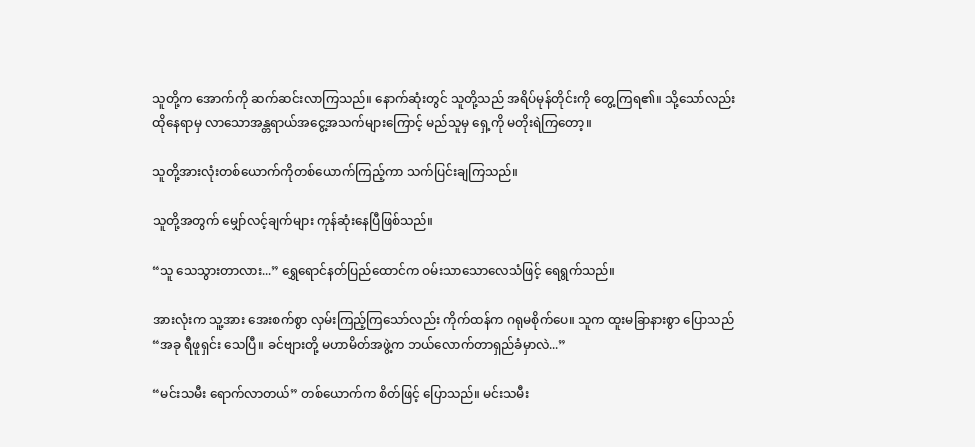သူတို့က အောက်ကို ဆက်ဆင်းလာကြသည်။ နောက်ဆုံးတွင် သူတို့သည် အရိပ်မုန်တိုင်းကို တွေ့ကြရ၏။ သို့သော်လည်း ထိုနေရာမှ လာသောအန္တရာယ်အငွေ့အသက်များကြောင့် မည်သူမှ ရှေ့ကို မတိုးရဲကြတော့။

သူတို့အားလုံးတစ်ယောက်ကိုတစ်ယောက်ကြည့်ကာ သက်ပြင်းချကြသည်။

သူတို့အတွက် မျှော်လင့်ချက်များ ကုန်ဆုံးနေပြီဖြစ်သည်။

“သူ သေသွားတာလား...” ရွှေရောင်နတ်ပြည်ထောင်က ဝမ်းသာသောလေသံဖြင့် ရေရွက်သည်။

အားလုံးက သူ့အား အေးစက်စွာ လှမ်းကြည့်ကြသော်လည်း ကိုက်ထန်က ဂရုမစိုက်ပေ။ သူက ထူးမခြာနားစွာ ပြောသည် “အခု ရီဖူရှင်း သေပြီ။ ခင်ဗျားတို့ မဟာမိတ်အဖွဲ့က ဘယ်လောက်တာရှည်ခံမှာလဲ...”

“မင်းသမီး ရောက်လာတယ်” တစ်ယောက်က စိတ်ဖြင့် ပြောသည်။ မင်းသမီး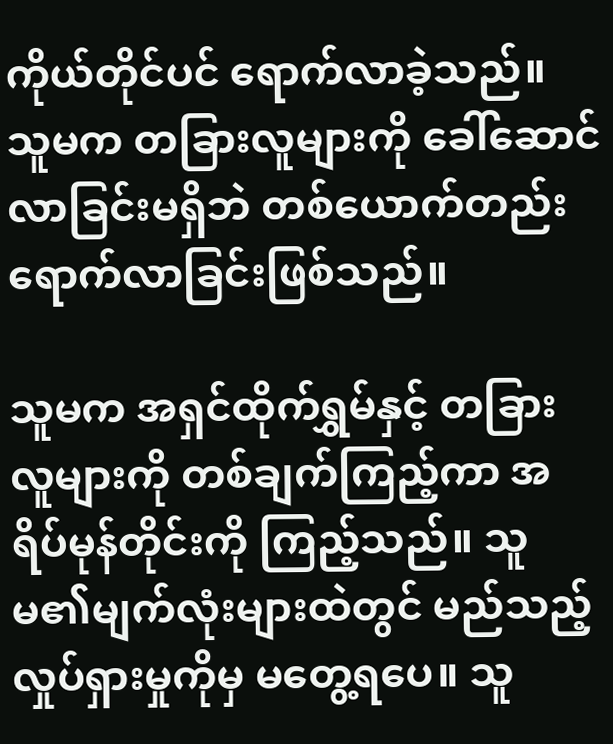ကိုယ်တိုင်ပင် ရောက်လာခဲ့သည်။ သူမက တခြားလူများကို ခေါ်ဆောင်လာခြင်းမရှိဘဲ တစ်ယောက်တည်း ရောက်လာခြင်းဖြစ်သည်။

သူမက အရှင်ထိုက်ရွှမ်နှင့် တခြားလူများကို တစ်ချက်ကြည့်ကာ အရိပ်မုန်တိုင်းကို ကြည့်သည်။ သူမ၏မျက်လုံးများထဲတွင် မည်သည့်လှုပ်ရှားမှုကိုမှ မတွေ့ရပေ။ သူ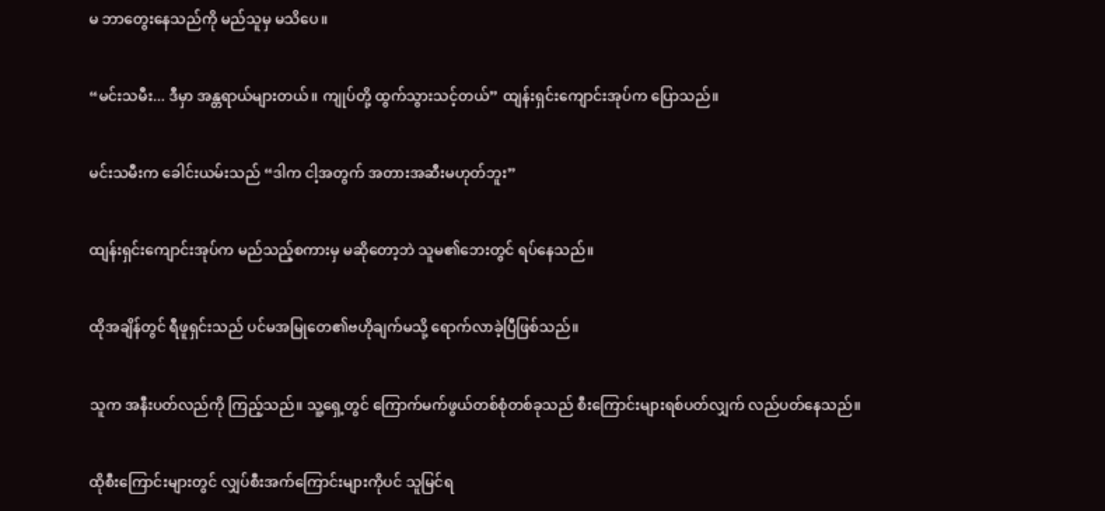မ ဘာတွေးနေသည်ကို မည်သူမှ မသိပေ။

“မင်းသမီး... ဒီမှာ အန္တရာယ်များတယ်။ ကျုပ်တို့ ထွက်သွားသင့်တယ်” ထျန်းရှင်းကျောင်းအုပ်က ပြောသည်။

မင်းသမီးက ခေါင်းယမ်းသည် “ဒါက ငါ့အတွက် အတားအဆီးမဟုတ်ဘူး”

ထျန်းရှင်းကျောင်းအုပ်က မည်သည့်စကားမှ မဆိုတော့ဘဲ သူမ၏ဘေးတွင် ရပ်နေသည်။

ထိုအချိန်တွင် ရီဖူရှင်းသည် ပင်မအမြုတေ၏ဗဟိုချက်မသို့ ရောက်လာခဲ့ပြီဖြစ်သည်။

သူက အနီးပတ်လည်ကို ကြည့်သည်။ သူ့ရှေ့တွင် ကြောက်မက်ဖွယ်တစ်စုံတစ်ခုသည် စီးကြောင်းများရစ်ပတ်လျှက် လည်ပတ်နေသည်။

ထိုစီးကြောင်းများတွင် လျှပ်စီးအက်ကြောင်းများကိုပင် သူမြင်ရ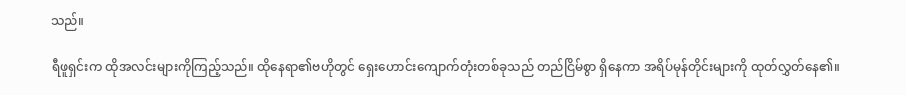သည်။

ရီဖူရှင်းက ထိုအလင်းများကိုကြည့်သည်။ ထိုနေရာ၏ဗဟိုတွင် ရှေးဟောင်းကျောက်တုံးတစ်ခုသည် တည်ငြိမ်စွာ ရှိနေကာ အရိပ်မုန်တိုင်းများကို ထုတ်လွှတ်နေ၏။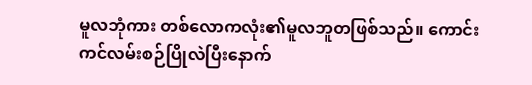မူလဘုံကား တစ်လောကလုံး၏မူလဘူတဖြစ်သည်။ ကောင်းကင်လမ်းစဉ်ပြိုလဲပြီးနောက်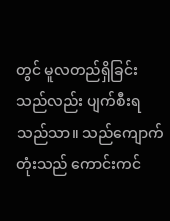တွင် မူလတည်ရှိခြင်းသည်လည်း ပျက်စီးရသည်သာ။ သည်ကျောက်တုံးသည် ကောင်းကင်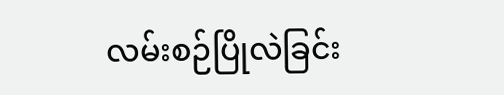လမ်းစဉ်ပြိုလဲခြင်း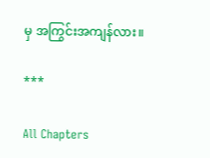မှ အကြွင်းအကျန်လား။

***

All Chapters